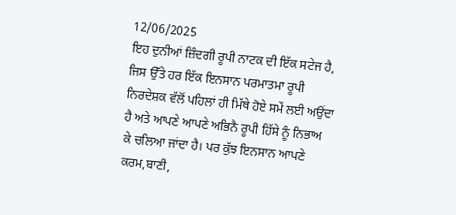12/06/2025
ਇਹ ਦੁਨੀਆਂ ਜ਼ਿੰਦਗੀ ਰੂਪੀ ਨਾਟਕ ਦੀ ਇੱਕ ਸਟੇਜ ਹੈ, ਜਿਸ ਉੱਤੇ ਹਰ ਇੱਕ ਇਨਸਾਨ ਪਰਮਾਤਮਾ ਰੂਪੀ ਨਿਰਦੇਸ਼ਕ ਵੱਲੋਂ ਪਹਿਲਾਂ ਹੀ ਮਿੱਥੇ ਹੋਏ ਸਮੇਂ ਲਈ ਅਉਂਦਾ ਹੈ ਅਤੇ ਆਪਣੇ ਆਪਣੇ ਅਭਿਨੈ ਰੂਪੀ ਹਿੱਸੇ ਨੂੰ ਨਿਭਾਅ
ਕੇ ਚਲਿਆ ਜਾਂਦਾ ਹੈ। ਪਰ ਕੁੱਝ ਇਨਸਾਨ ਆਪਣੇ ਕਰਮ,ਬਾਣੀ,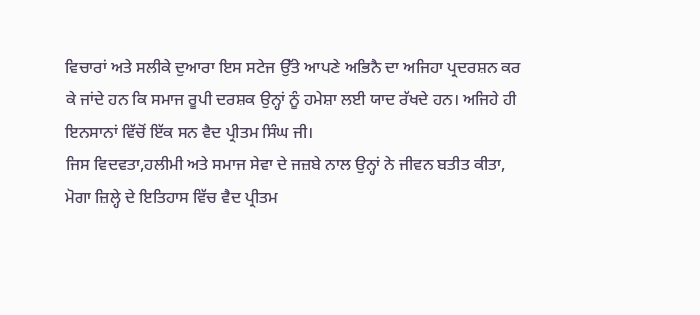ਵਿਚਾਰਾਂ ਅਤੇ ਸਲੀਕੇ ਦੁਆਰਾ ਇਸ ਸਟੇਜ ਉੱਤੇ ਆਪਣੇ ਅਭਿਨੈ ਦਾ ਅਜਿਹਾ ਪ੍ਰਦਰਸ਼ਨ ਕਰ ਕੇ ਜਾਂਦੇ ਹਨ ਕਿ ਸਮਾਜ ਰੂਪੀ ਦਰਸ਼ਕ ਉਨ੍ਹਾਂ ਨੂੰ ਹਮੇਸ਼ਾ ਲਈ ਯਾਦ ਰੱਖਦੇ ਹਨ। ਅਜਿਹੇ ਹੀ ਇਨਸਾਨਾਂ ਵਿੱਚੋਂ ਇੱਕ ਸਨ ਵੈਦ ਪ੍ਰੀਤਮ ਸਿੰਘ ਜੀ।
ਜਿਸ ਵਿਦਵਤਾ,ਹਲੀਮੀ ਅਤੇ ਸਮਾਜ ਸੇਵਾ ਦੇ ਜਜ਼ਬੇ ਨਾਲ ਉਨ੍ਹਾਂ ਨੇ ਜੀਵਨ ਬਤੀਤ ਕੀਤਾ, ਮੋਗਾ ਜ਼ਿਲ੍ਹੇ ਦੇ ਇਤਿਹਾਸ ਵਿੱਚ ਵੈਦ ਪ੍ਰੀਤਮ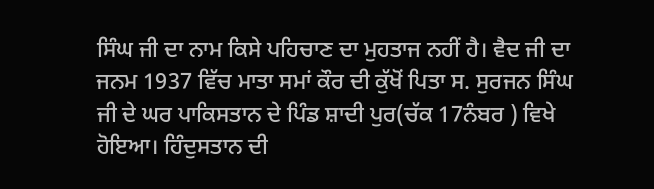ਸਿੰਘ ਜੀ ਦਾ ਨਾਮ ਕਿਸੇ ਪਹਿਚਾਣ ਦਾ ਮੁਹਤਾਜ ਨਹੀਂ ਹੈ। ਵੈਦ ਜੀ ਦਾ ਜਨਮ 1937 ਵਿੱਚ ਮਾਤਾ ਸਮਾਂ ਕੌਰ ਦੀ ਕੁੱਖੋਂ ਪਿਤਾ ਸ. ਸੁਰਜਨ ਸਿੰਘ ਜੀ ਦੇ ਘਰ ਪਾਕਿਸਤਾਨ ਦੇ ਪਿੰਡ ਸ਼ਾਦੀ ਪੁਰ(ਚੱਕ 17ਨੰਬਰ ) ਵਿਖੇ ਹੋਇਆ। ਹਿੰਦੁਸਤਾਨ ਦੀ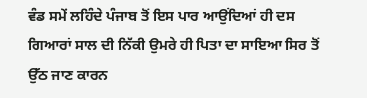ਵੰਡ ਸਮੇਂ ਲਹਿੰਦੇ ਪੰਜਾਬ ਤੋਂ ਇਸ ਪਾਰ ਆਉਂਦਿਆਂ ਹੀ ਦਸ ਗਿਆਰਾਂ ਸਾਲ ਦੀ ਨਿੱਕੀ ਉਮਰੇ ਹੀ ਪਿਤਾ ਦਾ ਸਾਇਆ ਸਿਰ ਤੋਂ ਉੱਠ ਜਾਣ ਕਾਰਨ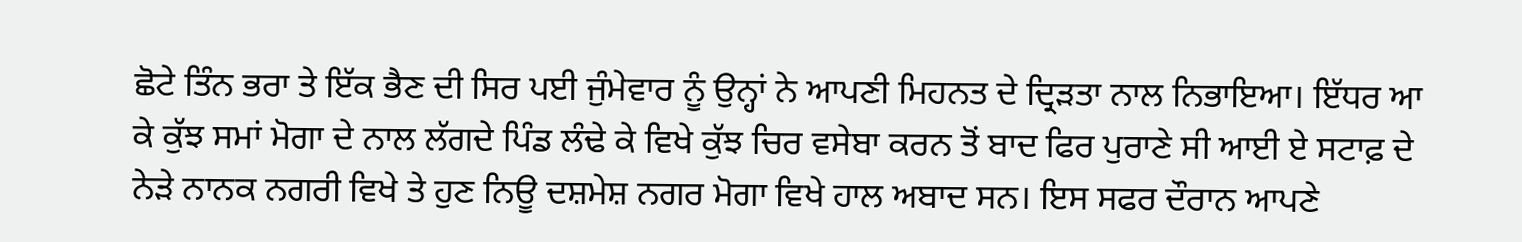ਛੋਟੇ ਤਿੰਨ ਭਰਾ ਤੇ ਇੱਕ ਭੈਣ ਦੀ ਸਿਰ ਪਈ ਜੁੰਮੇਵਾਰ ਨੂੰ ਉਨ੍ਹਾਂ ਨੇ ਆਪਣੀ ਮਿਹਨਤ ਦੇ ਦ੍ਰਿੜਤਾ ਨਾਲ ਨਿਭਾਇਆ। ਇੱਧਰ ਆ ਕੇ ਕੁੱਝ ਸਮਾਂ ਮੋਗਾ ਦੇ ਨਾਲ ਲੱਗਦੇ ਪਿੰਡ ਲੰਢੇ ਕੇ ਵਿਖੇ ਕੁੱਝ ਚਿਰ ਵਸੇਬਾ ਕਰਨ ਤੋਂ ਬਾਦ ਫਿਰ ਪੁਰਾਣੇ ਸੀ ਆਈ ਏ ਸਟਾਫ਼ ਦੇ ਨੇੜੇ ਨਾਨਕ ਨਗਰੀ ਵਿਖੇ ਤੇ ਹੁਣ ਨਿਊ ਦਸ਼ਮੇਸ਼ ਨਗਰ ਮੋਗਾ ਵਿਖੇ ਹਾਲ ਅਬਾਦ ਸਨ। ਇਸ ਸਫਰ ਦੌਰਾਨ ਆਪਣੇ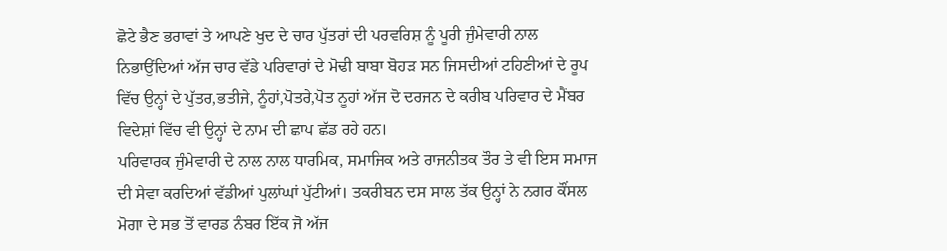ਛੋਟੇ ਭੈਣ ਭਰਾਵਾਂ ਤੇ ਆਪਣੇ ਖੁਦ ਦੇ ਚਾਰ ਪੁੱਤਰਾਂ ਦੀ ਪਰਵਰਿਸ਼ ਨੂੰ ਪੂਰੀ ਜੁੰਮੇਵਾਰੀ ਨਾਲ ਨਿਭਾਉਂਦਿਆਂ ਅੱਜ ਚਾਰ ਵੱਡੇ ਪਰਿਵਾਰਾਂ ਦੇ ਮੋਢੀ ਬਾਬਾ ਬੋਹੜ ਸਨ ਜਿਸਦੀਆਂ ਟਹਿਣੀਆਂ ਦੇ ਰੂਪ ਵਿੱਚ ਉਨ੍ਹਾਂ ਦੇ ਪੁੱਤਰ,ਭਤੀਜੇ, ਨੂੰਹਾਂ,ਪੋਤਰੇ,ਪੋਤ ਨੂਹਾਂ ਅੱਜ ਦੋ ਦਰਜਨ ਦੇ ਕਰੀਬ ਪਰਿਵਾਰ ਦੇ ਮੈਂਬਰ ਵਿਦੇਸ਼ਾਂ ਵਿੱਚ ਵੀ ਉਨ੍ਹਾਂ ਦੇ ਨਾਮ ਦੀ ਛਾਪ ਛੱਡ ਰਹੇ ਹਨ।
ਪਰਿਵਾਰਕ ਜੁੰਮੇਵਾਰੀ ਦੇ ਨਾਲ ਨਾਲ ਧਾਰਮਿਕ, ਸਮਾਜਿਕ ਅਤੇ ਰਾਜਨੀਤਕ ਤੌਰ ਤੇ ਵੀ ਇਸ ਸਮਾਜ ਦੀ ਸੇਵਾ ਕਰਦਿਆਂ ਵੱਡੀਆਂ ਪੁਲਾਂਘਾਂ ਪੁੱਟੀਆਂ। ਤਕਰੀਬਨ ਦਸ ਸਾਲ ਤੱਕ ਉਨ੍ਹਾਂ ਨੇ ਨਗਰ ਕੌਂਸਲ ਮੋਗਾ ਦੇ ਸਭ ਤੋਂ ਵਾਰਡ ਨੰਬਰ ਇੱਕ ਜੋ ਅੱਜ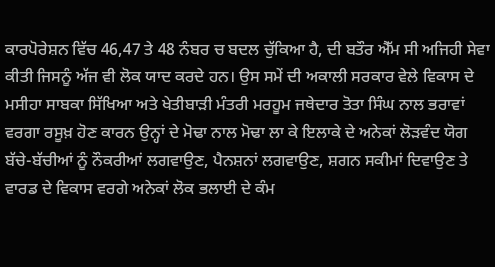ਕਾਰਪੋਰੇਸ਼ਨ ਵਿੱਚ 46,47 ਤੇ 48 ਨੰਬਰ ਚ ਬਦਲ ਚੁੱਕਿਆ ਹੈ, ਦੀ ਬਤੌਰ ਐੱਮ ਸੀ ਅਜਿਹੀ ਸੇਵਾ ਕੀਤੀ ਜਿਸਨੂੰ ਅੱਜ ਵੀ ਲੋਕ ਯਾਦ ਕਰਦੇ ਹਨ। ਉਸ ਸਮੇਂ ਦੀ ਅਕਾਲੀ ਸਰਕਾਰ ਵੇਲੇ ਵਿਕਾਸ ਦੇ ਮਸੀਹਾ ਸਾਬਕਾ ਸਿੱਖਿਆ ਅਤੇ ਖੇਤੀਬਾੜੀ ਮੰਤਰੀ ਮਰਹੂਮ ਜਥੇਦਾਰ ਤੋਤਾ ਸਿੰਘ ਨਾਲ ਭਰਾਵਾਂ ਵਰਗਾ ਰਸੂਖ਼ ਹੋਣ ਕਾਰਨ ਉਨ੍ਹਾਂ ਦੇ ਮੋਢਾ ਨਾਲ ਮੋਢਾ ਲਾ ਕੇ ਇਲਾਕੇ ਦੇ ਅਨੇਕਾਂ ਲੋੜਵੰਦ ਯੋਗ ਬੱਚੇ-ਬੱਚੀਆਂ ਨੂੰ ਨੌਕਰੀਆਂ ਲਗਵਾਉਣ, ਪੈਨਸ਼ਨਾਂ ਲਗਵਾਉਣ, ਸ਼ਗਨ ਸਕੀਮਾਂ ਦਿਵਾਉਣ ਤੇ ਵਾਰਡ ਦੇ ਵਿਕਾਸ ਵਰਗੇ ਅਨੇਕਾਂ ਲੋਕ ਭਲਾਈ ਦੇ ਕੰਮ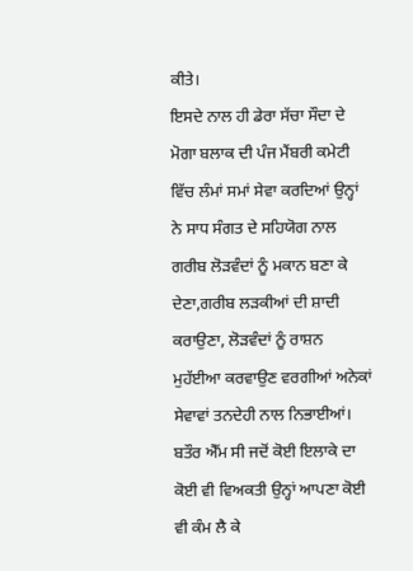ਕੀਤੇ।
ਇਸਦੇ ਨਾਲ ਹੀ ਡੇਰਾ ਸੱਚਾ ਸੌਦਾ ਦੇ ਮੋਗਾ ਬਲਾਕ ਦੀ ਪੰਜ ਮੈਂਬਰੀ ਕਮੇਟੀ ਵਿੱਚ ਲੰਮਾਂ ਸਮਾਂ ਸੇਵਾ ਕਰਦਿਆਂ ਉਨ੍ਹਾਂ ਨੇ ਸਾਧ ਸੰਗਤ ਦੇ ਸਹਿਯੋਗ ਨਾਲ ਗਰੀਬ ਲੋੜਵੰਦਾਂ ਨੂੰ ਮਕਾਨ ਬਣਾ ਕੇ ਦੇਣਾ,ਗਰੀਬ ਲੜਕੀਆਂ ਦੀ ਸ਼ਾਦੀ ਕਰਾਉਣਾ, ਲੋੜਵੰਦਾਂ ਨੂੰ ਰਾਸ਼ਨ ਮੁਹੱਈਆ ਕਰਵਾਉਣ ਵਰਗੀਆਂ ਅਨੇਕਾਂ ਸੇਵਾਵਾਂ ਤਨਦੇਹੀ ਨਾਲ ਨਿਭਾਈਆਂ।
ਬਤੌਰ ਐੱਮ ਸੀ ਜਦੋਂ ਕੋਈ ਇਲਾਕੇ ਦਾ ਕੋਈ ਵੀ ਵਿਅਕਤੀ ਉਨ੍ਹਾਂ ਆਪਣਾ ਕੋਈ ਵੀ ਕੰਮ ਲੈ ਕੇ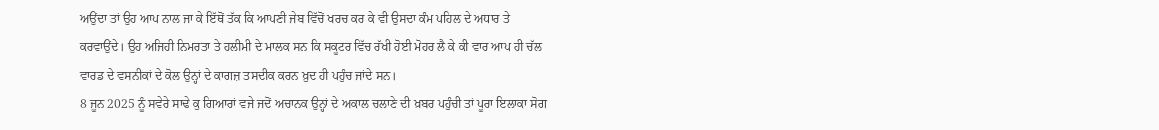ਅਉਂਦਾ ਤਾਂ ਉਹ ਆਪ ਨਾਲ ਜਾ ਕੇ ਇੱਥੋਂ ਤੱਕ ਕਿ ਆਪਣੀ ਜੇਬ ਵਿੱਚੋਂ ਖਰਚ ਕਰ ਕੇ ਵੀ ਉਸਦਾ ਕੰਮ ਪਹਿਲ ਦੇ ਅਧਾਰ ਤੇ ਕਰਵਾਉਂਦੇ। ਉਹ ਅਜਿਹੀ ਨਿਮਰਤਾ ਤੇ ਹਲੀਮੀ ਦੇ ਮਾਲਕ ਸਨ ਕਿ ਸਕੂਟਰ ਵਿੱਚ ਰੱਖੀ ਹੋਈ ਮੋਹਰ ਲੈ ਕੇ ਕੀ ਵਾਰ ਆਪ ਹੀ ਚੱਲ ਵਾਰਡ ਦੇ ਵਸਨੀਕਾਂ ਦੇ ਕੋਲ ਉਨ੍ਹਾਂ ਦੇ ਕਾਗਜ਼ ਤਸਦੀਕ ਕਰਨ ਖ਼ੁਦ ਹੀ ਪਹੁੰਚ ਜਾਂਦੇ ਸਨ।
8 ਜੂਨ 2025 ਨੂੰ ਸਵੇਰੇ ਸਾਢੇ ਕੁ ਗਿਆਰਾਂ ਵਜੇ ਜਦੋਂ ਅਚਾਨਕ ਉਨ੍ਹਾਂ ਦੇ ਅਕਾਲ ਚਲਾਣੇ ਦੀ ਖ਼ਬਰ ਪਹੁੰਚੀ ਤਾਂ ਪੂਰਾ ਇਲਾਕਾ ਸੋਗ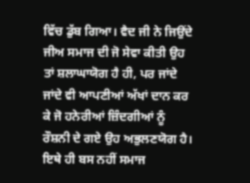ਵਿੱਚ ਡੁੱਬ ਗਿਆ। ਵੈਦ ਜੀ ਨੇ ਜਿਉਂਦੇ ਜੀਅ ਸਮਾਜ ਦੀ ਜੋ ਸੇਵਾ ਕੀਤੀ ਉਹ ਤਾਂ ਸ਼ਲਾਘਾਯੋਗ ਹੈ ਹੀ, ਪਰ ਜਾਂਦੇ ਜਾਂਦੇ ਵੀ ਆਪਣੀਆਂ ਅੱਖਾਂ ਦਾਨ ਕਰ ਕੇ ਜੋ ਹਨੇਰੀਆਂ ਜ਼ਿੰਦਗੀਆਂ ਨੂੰ ਰੌਸ਼ਨੀ ਦੇ ਗਏ ਉਹ ਅਭੁਲਣਯੋਗ ਹੈ। ਇਥੇ ਹੀ ਬਸ ਨਹੀਂ ਸਮਾਜ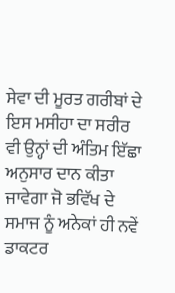ਸੇਵਾ ਦੀ ਮੂਰਤ ਗਰੀਬਾਂ ਦੇ ਇਸ ਮਸੀਹਾ ਦਾ ਸਰੀਰ ਵੀ ਉਨ੍ਹਾਂ ਦੀ ਅੰਤਿਮ ਇੱਛਾ ਅਨੁਸਾਰ ਦਾਨ ਕੀਤਾ ਜਾਵੇਗਾ ਜੋ ਭਵਿੱਖ ਦੇ ਸਮਾਜ ਨੂੰ ਅਨੇਕਾਂ ਹੀ ਨਵੇਂ ਡਾਕਟਰ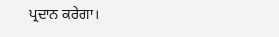ਪ੍ਰਦਾਨ ਕਰੇਗਾ।